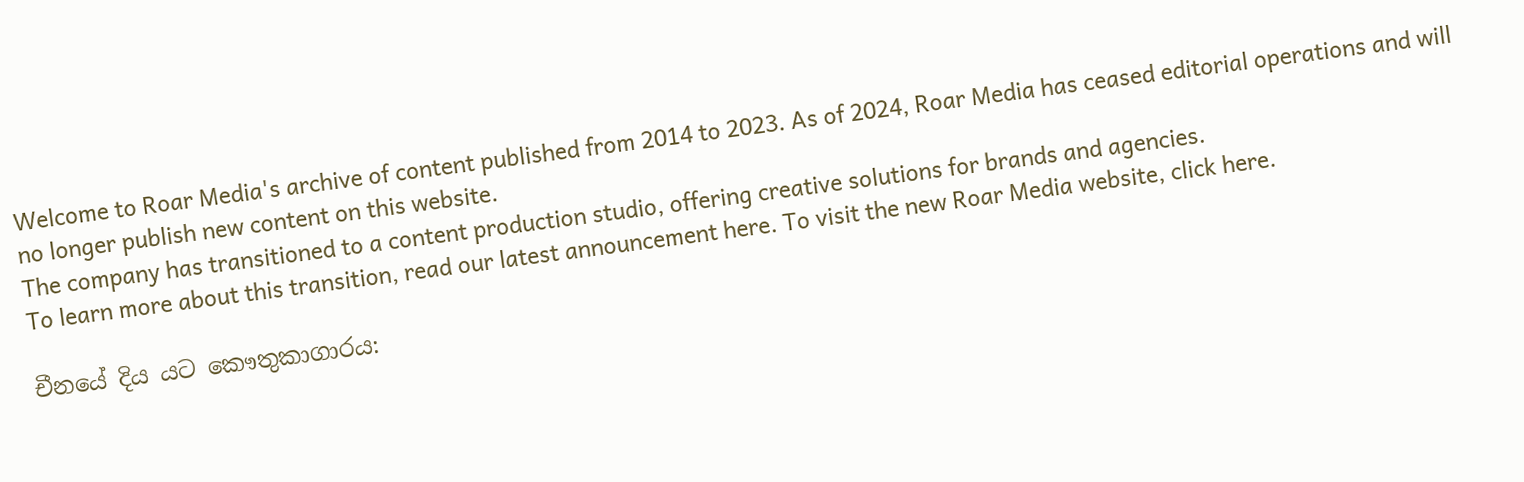Welcome to Roar Media's archive of content published from 2014 to 2023. As of 2024, Roar Media has ceased editorial operations and will no longer publish new content on this website.
The company has transitioned to a content production studio, offering creative solutions for brands and agencies.
To learn more about this transition, read our latest announcement here. To visit the new Roar Media website, click here.

චීනයේ දිය යට කෞතුකාගාරය: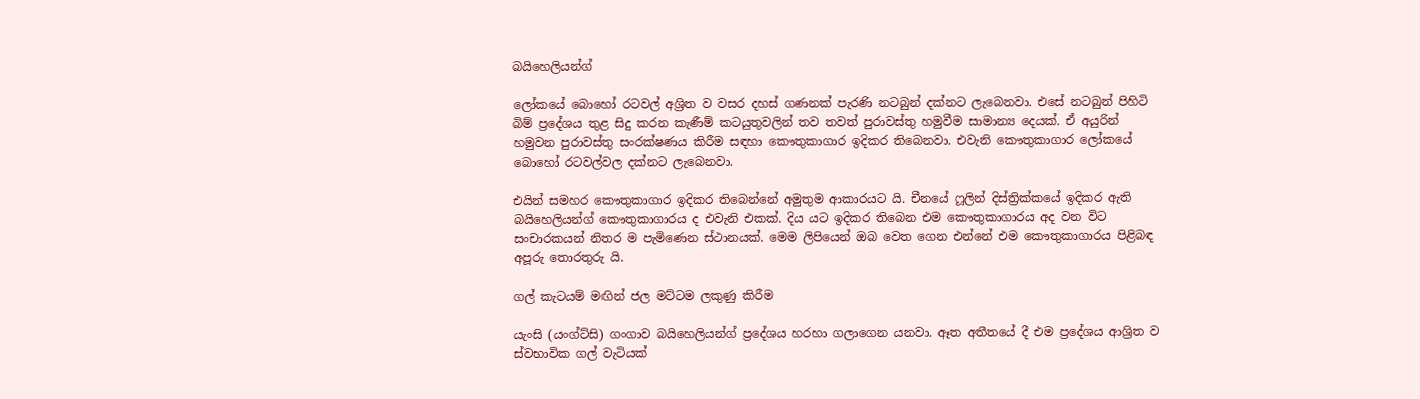බයිහෙලියන්ග්

ලෝකයේ බොහෝ රටවල් අශ්‍රිත ව වසර දහස් ගණනක් පැරණි නටබුන් දක්නට ලැබෙනවා. එසේ නටබුන් පිහිටි බිම් ප්‍රදේශය තුළ සිදු කරන කැණීම් කටයුතුවලින් තව තවත් පුරාවස්තු හමුවීම සාමාන්‍ය දෙයක්. ඒ අයුරින් හමුවන පුරාවස්තු සංරක්ෂණය කිරීම සඳහා කෞතුකාගාර ඉදිකර තිබෙනවා. එවැනි කෞතුකාගාර ලෝකයේ බොහෝ රටවල්වල දක්නට ලැබෙනවා.

එයින් සමහර කෞතුකාගාර ඉදිකර තිබෙන්නේ අමුතුම ආකාරයට යි. චීනයේ ෆූලින් දිස්ත්‍රික්කයේ ඉදිකර ඇති බයිහෙලියන්ග් කෞතුකාගාරය ද එවැනි එකක්. දිය යට ඉදිකර තිබෙන එම කෞතුකාගාරය අද වන විට සංචාරකයන් නිතර ම පැමිණෙන ස්ථානයක්. මෙම ලිපියෙන් ඔබ වෙත ගෙන එන්නේ එම කෞතුකාගාරය පිළිබඳ අපූරු තොරතුරු යි.

ගල් කැටයම් මඟින් ජල මට්ටම ලකුණු කිරීම

යැංසි (යංග්ට්සි) ගංගාව බයිහෙලියන්ග් ප්‍රදේශය හරහා ගලාගෙන යනවා. ඈත අතීතයේ දී එම ප්‍රදේශය ආශ්‍රිත ව  ස්වභාවික ගල් වැටියක්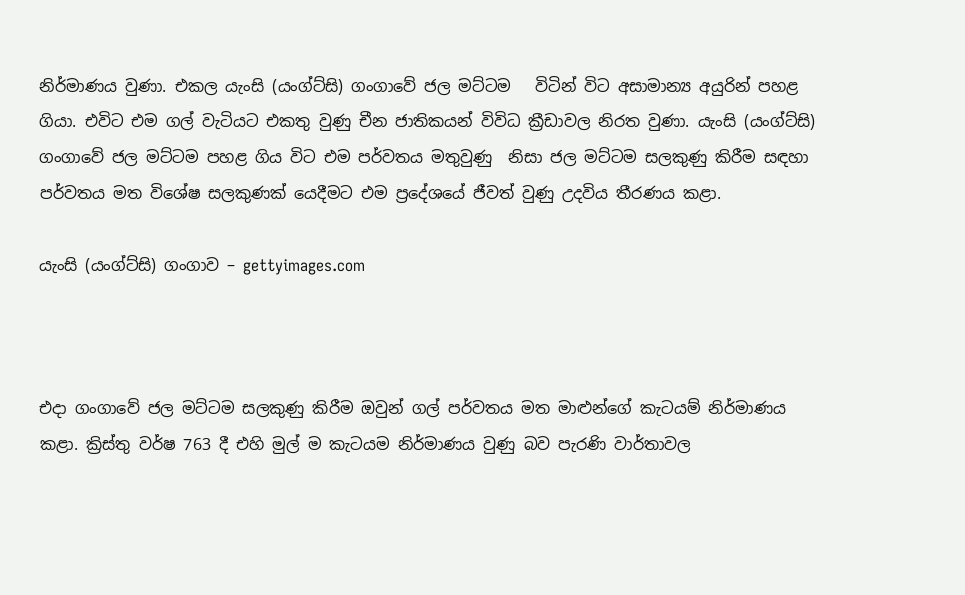නිර්මාණය වුණා. එකල යැංසි (යංග්ට්සි) ගංගාවේ ජල මට්ටම   විටින් විට අසාමාන්‍ය අයුරින් පහළ ගියා. එවිට එම ගල් වැටියට එකතු වුණු චීන ජාතිකයන් විවිධ ක්‍රීඩාවල නිරත වුණා. යැංසි (යංග්ට්සි) ගංගාවේ ජල මට්ටම පහළ ගිය විට එම පර්වතය මතුවුණු  නිසා ජල මට්ටම සලකුණු කිරීම සඳහා පර්වතය මත විශේෂ සලකුණක් යෙදීමට එම ප්‍රදේශයේ ජීවත් වුණු උදවිය තීරණය කළා.

යැංසි (යංග්ට්සි) ගංගාව – gettyimages.com



එදා ගංගාවේ ජල මට්ටම සලකුණු කිරීම ඔවුන් ගල් පර්වතය මත මාළුන්ගේ කැටයම් නිර්මාණය කළා. ක්‍රිස්තු වර්ෂ 763 දී එහි මුල් ම කැටයම නිර්මාණය වුණු බව පැරණි වාර්තාවල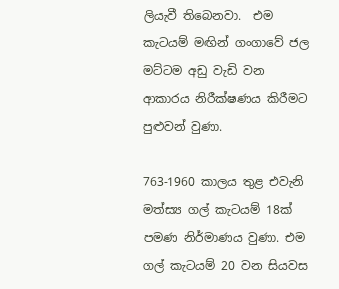ලියැවී තිබෙනවා.  එම කැටයම් මඟින් ගංගාවේ ජල මට්ටම අඩු වැඩි වන ආකාරය නිරීක්ෂණය කිරීමට පුළුවන් වුණා.

763-1960 කාලය තුළ එවැනි මත්ස්‍ය ගල් කැටයම් 18ක් පමණ නිර්මාණය වුණා. එම ගල් කැටයම් 20 වන සියවස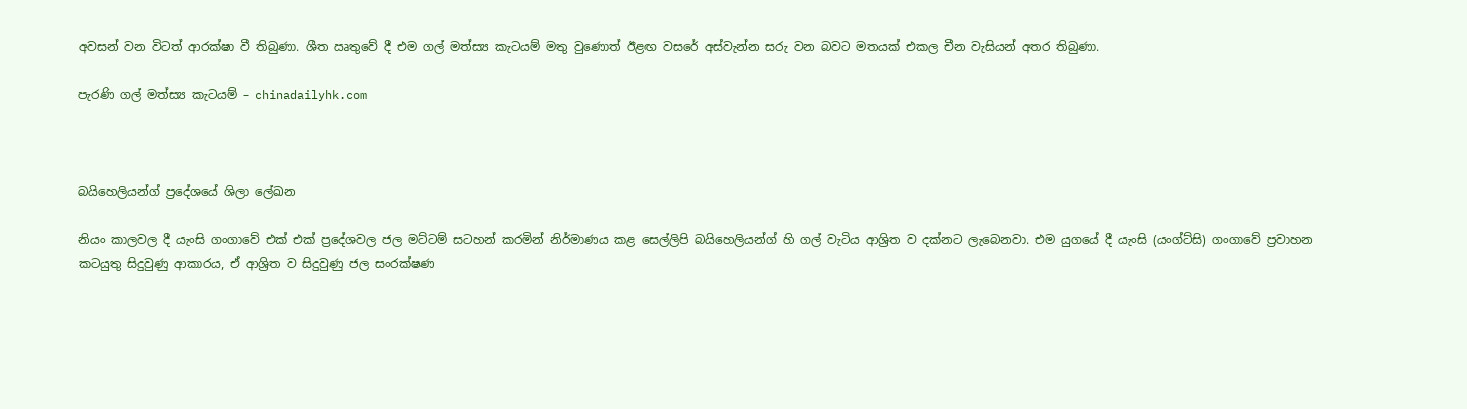අවසන් වන විටත් ආරක්ෂා වී තිබුණා. ශීත ඍතුවේ දී එම ගල් මත්ස්‍ය කැටයම් මතු වුණොත් ඊළඟ වසරේ අස්වැන්න සරු වන බවට මතයක් එකල චීන වැසියන් අතර තිබුණා.

පැරණි ගල් මත්ස්‍ය කැටයම් – chinadailyhk.com



බයිහෙලියන්ග් ප්‍රදේශයේ ශිලා ලේඛන

නියං කාලවල දී යැංසි ගංගාවේ එක් එක් ප්‍රදේශවල ජල මට්ටම් සටහන් කරමින් නිර්මාණය කළ සෙල්ලිපි බයිහෙලියන්ග් හි ගල් වැටිය ආශ්‍රිත ව දක්නට ලැබෙනවා. එම යුගයේ දී යැංසි (යංග්ට්සි) ගංගාවේ ප්‍රවාහන කටයුතු සිදුවුණු ආකාරය, ඒ ආශ්‍රිත ව සිදුවුණු ජල සංරක්ෂණ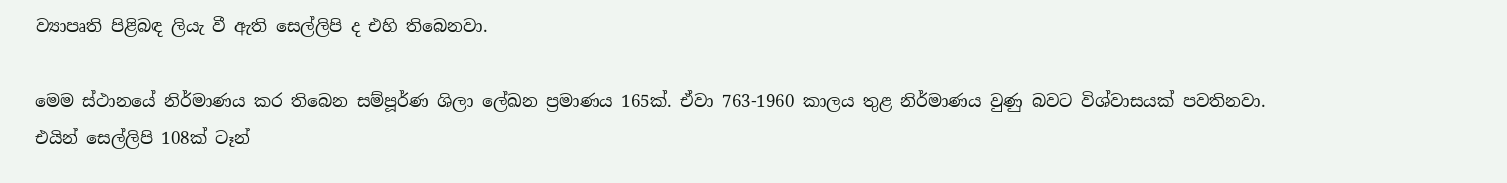ව්‍යාපෘති පිළිබඳ ලියැ වී ඇති සෙල්ලිපි ද එහි තිබෙනවා.

මෙම ස්ථානයේ නිර්මාණය කර තිබෙන සම්පූර්ණ ශිලා ලේඛන ප්‍රමාණය 165ක්. ඒවා 763-1960 කාලය තුළ නිර්මාණය වුණු බවට විශ්වාසයක් පවතිනවා. එයින් සෙල්ලිපි 108ක් ටෑන්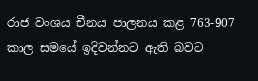රාජ වංශය චීනය පාලනය කළ 763-907 කාල සමයේ ඉදිවන්නට ඇති බවට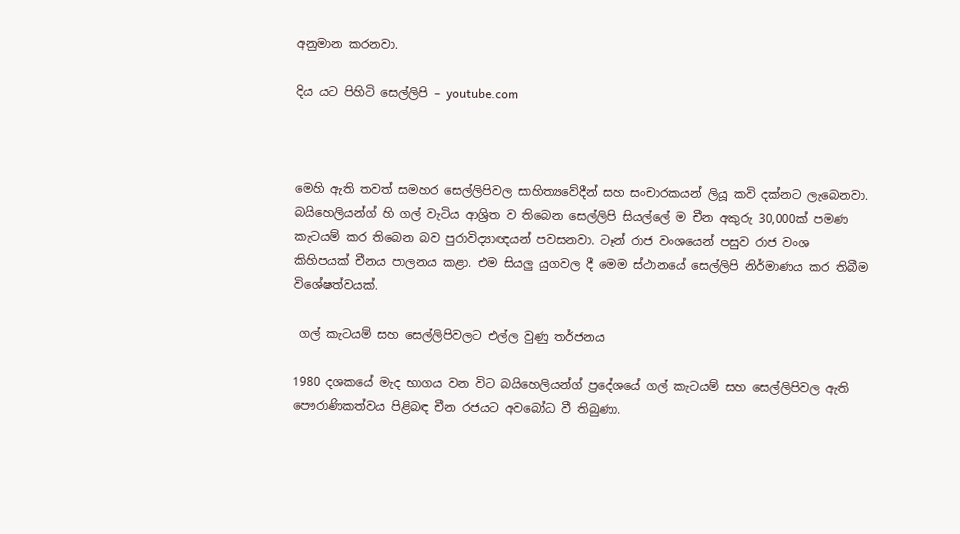අනුමාන කරනවා.

දිය යට පිහිටි සෙල්ලිපි – youtube.com



මෙහි ඇති තවත් සමහර සෙල්ලිපිවල සාහිත්‍යවේදීන් සහ සංචාරකයන් ලියූ කවි දක්නට ලැබෙනවා. බයිහෙලියන්ග් හි ගල් වැටිය ආශ්‍රිත ව තිබෙන සෙල්ලිපි සියල්ලේ ම චීන අකුරු 30,000ක් පමණ කැටයම් කර තිබෙන බව පුරාවිද්‍යාඥයන් පවසනවා. ටෑන් රාජ වංශයෙන් පසුව රාජ වංශ කිහිපයක් චීනය පාලනය කළා. එම සියලු යුගවල දී මෙම ස්ථානයේ සෙල්ලිපි නිර්මාණය කර තිබීම විශේෂත්වයක්.

 ගල් කැටයම් සහ සෙල්ලිපිවලට එල්ල වුණු තර්ජනය

1980 දශකයේ මැද භාගය වන විට බයිහෙලියන්ග් ප්‍රදේශයේ ගල් කැටයම් සහ සෙල්ලිපිවල ඇති පෞරාණිකත්වය පිළිබඳ චීන රජයට අවබෝධ වී තිබුණා.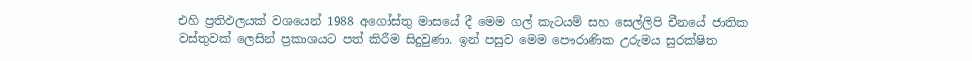එහි ප්‍රතිඵලයක් වශයෙන් 1988 අගෝස්තු මාසයේ දී මෙම ගල් කැටයම් සහ සෙල්ලිපි චීනයේ ජාතික වස්තුවක් ලෙසින් ප්‍රකාශයට පත් කිරීම සිදුවුණා. ඉන් පසුව මෙම පෞරාණික උරුමය සුරක්ෂිත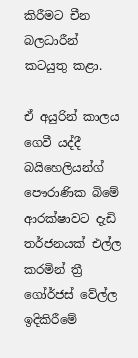කිරීමට චීන බලධාරීන් කටයුතු කළා.

ඒ අයුරින් කාලය ගෙවී යද්දී බයිහෙලියන්ග් පෞරාණික බිමේ ආරක්ෂාවට දැඩි තර්ජනයක් එල්ල කරමින් ත්‍රී ගෝර්ජස් වේල්ල ඉදිකිරීමේ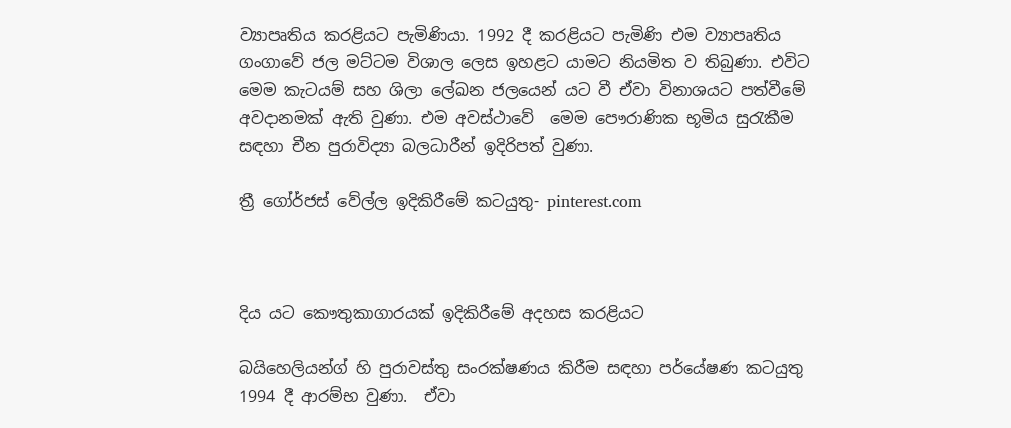ව්‍යාපෘතිය කරළියට පැමිණියා. 1992 දී කරළියට පැමිණි එම ව්‍යාපෘතිය ගංගාවේ ජල මට්ටම විශාල ලෙස ඉහළට යාමට නියමිත ව තිබුණා. එවිට මෙම කැටයම් සහ ශිලා ලේඛන ජලයෙන් යට වී ඒවා විනාශයට පත්වීමේ අවදානමක් ඇති වුණා. එම අවස්ථාවේ  මෙම පෞරාණික භූමිය සුරැකීම සඳහා චීන පුරාවිද්‍යා බලධාරීන් ඉදිරිපත් වුණා.

ත්‍රී ගෝර්ජස් වේල්ල ඉදිකිරීමේ කටයුතු- pinterest.com



දිය යට කෞතුකාගාරයක් ඉදිකිරීමේ අදහස කරළියට

බයිහෙලියන්ග් හි පුරාවස්තු සංරක්ෂණය කිරීම සඳහා පර්යේෂණ කටයුතු 1994 දී ආරම්භ වුණා.  ඒවා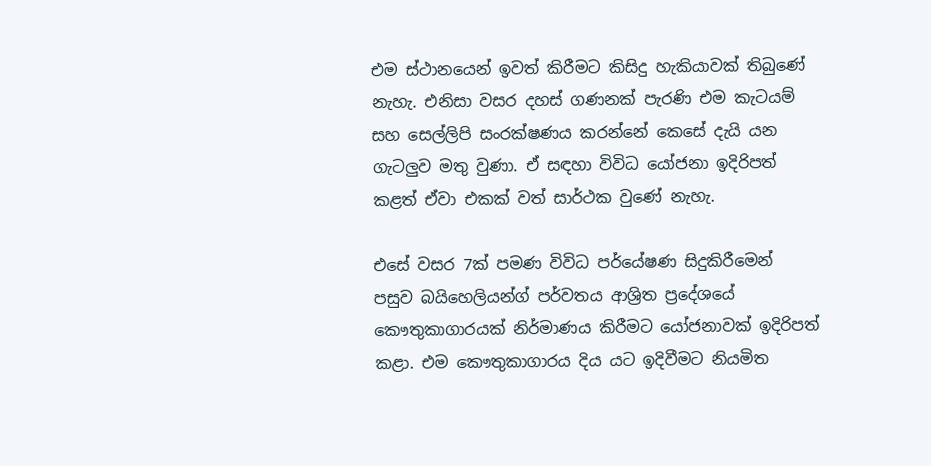එම ස්ථානයෙන් ඉවත් කිරීමට කිසිදු හැකියාවක් තිබුණේ නැහැ. එනිසා වසර දහස් ගණනක් පැරණි එම කැටයම් සහ සෙල්ලිපි සංරක්ෂණය කරන්නේ කෙසේ දැයි යන ගැටලුව මතු වුණා. ඒ සඳහා විවිධ යෝජනා ඉදිරිපත් කළත් ඒවා එකක් වත් සාර්ථක වුණේ නැහැ.

එසේ වසර 7ක් පමණ විවිධ පර්යේෂණ සිදුකිරීමෙන් පසුව බයිහෙලියන්ග් පර්වතය ආශ්‍රිත ප්‍රදේශයේ කෞතුකාගාරයක් නිර්මාණය කිරීමට යෝජනාවක් ඉදිරිපත් කළා. එම කෞතුකාගාරය දිය යට ඉදිවීමට නියමිත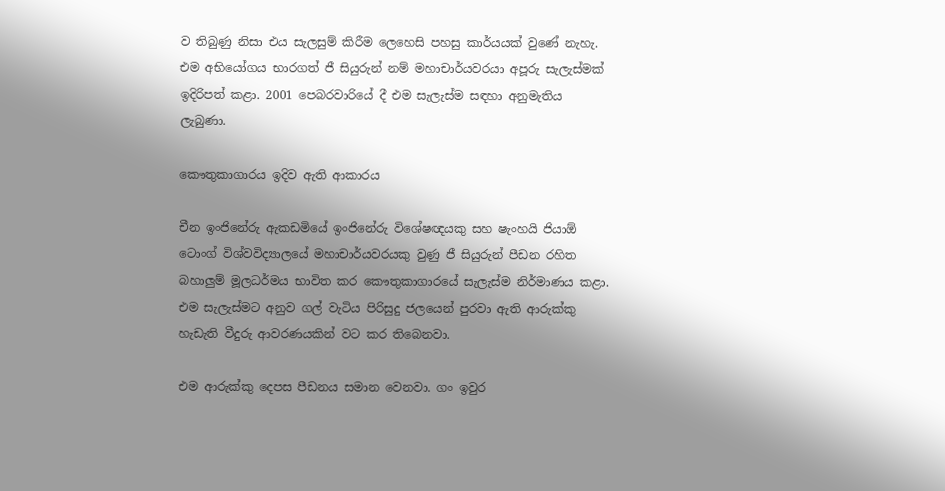ව තිබුණු නිසා එය සැලසුම් කිරීම ලෙහෙසි පහසු කාර්යයක් වුණේ නැහැ. එම අභියෝගය භාරගත් ජී සියුරුන් නම් මහාචාර්යවරයා අපූරු සැලැස්මක් ඉදිරිපත් කළා. 2001 පෙබරවාරියේ දී එම සැලැස්ම සඳහා අනුමැතිය ලැබුණා.

කෞතුකාගාරය ඉදිව ඇති ආකාරය

චීන ඉංජිනේරු ඇකඩමියේ ඉංජිනේරු විශේෂඥයකු සහ ෂැංහයි ජියාඕ ටොංග් විශ්වවිද්‍යාලයේ මහාචාර්යවරයකු වුණු ජී සියුරුන් පීඩන රහිත බහාලුම් මූලධර්මය භාවිත කර කෞතුකාගාරයේ සැලැස්ම නිර්මාණය කළා. එම සැලැස්මට අනුව ගල් වැටිය පිරිසුදු ජලයෙන් පුරවා ඇති ආරුක්කු හැඩැති වීදුරු ආවරණයකින් වට කර තිබෙනවා.

එම ආරුක්කු දෙපස පීඩනය සමාන වෙනවා. ගං ඉවුර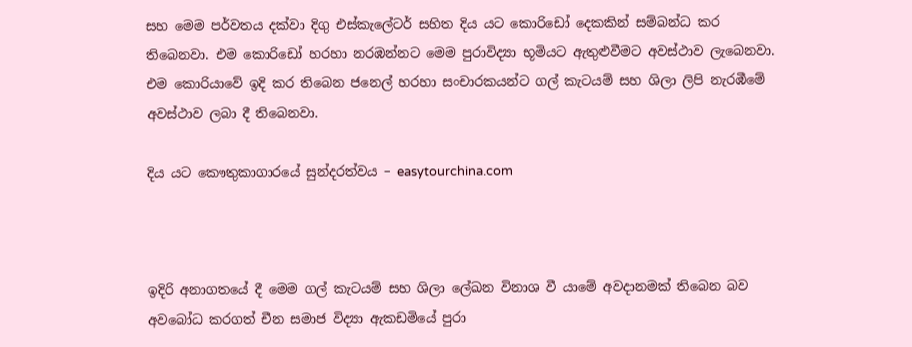සහ මෙම පර්වතය දක්වා දිගු එස්කැලේටර් සහිත දිය යට කොරිඩෝ දෙකකින් සම්බන්ධ කර තිබෙනවා. එම කොරිඩෝ හරහා නරඹන්නට මෙම පුරාවිද්‍යා භූමියට ඇතුළුවීමට අවස්ථාව ලැබෙනවා. එම කොරියාවේ ඉදි කර තිබෙන ජනෙල් හරහා සංචාරකයන්ට ගල් කැටයම් සහ ශිලා ලිපි නැරඹීමේ අවස්ථාව ලබා දී තිබෙනවා.

දිය යට කෞතුකාගාරයේ සුන්දරත්වය – easytourchina.com



ඉදිරි අනාගතයේ දී මෙම ගල් කැටයම් සහ ශිලා ලේඛන විනාශ වී යාමේ අවදානමක් තිබෙන බව අවබෝධ කරගත් චීන සමාජ විද්‍යා ඇකඩමියේ පුරා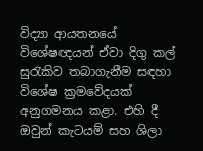විද්‍යා ආයතනයේ විශේෂඥයන් ඒවා දිගු කල් සුරැකිව තබාගැනීම සඳහා විශේෂ ක්‍රමවේදයක් අනුගමනය කළා. එහි දී ඔවුන් කැටයම් සහ ශිලා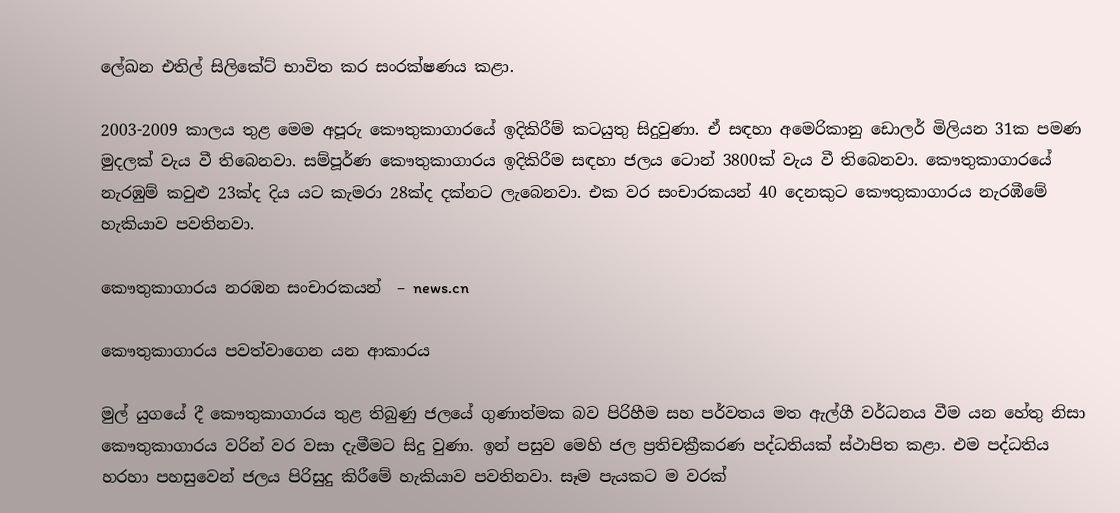ලේඛන එතිල් සිලිකේට් භාවිත කර සංරක්ෂණය කළා.

2003-2009 කාලය තුළ මෙම අපූරු කෞතුකාගාරයේ ඉදිකිරීම් කටයුතු සිදුවුණා. ඒ සඳහා අමෙරිකානු ඩොලර් මිලියන 31ක පමණ මුදලක් වැය වී තිබෙනවා. සම්පූර්ණ කෞතුකාගාරය ඉදිකිරීම සඳහා ජලය ටොන් 3800ක් වැය වී තිබෙනවා. කෞතුකාගාරයේ නැරඹුම් කවුළු 23ක්ද දිය යට කැමරා 28ක්ද දක්නට ලැබෙනවා. එක වර සංචාරකයන් 40 දෙනකුට කෞතුකාගාරය නැරඹීමේ හැකියාව පවතිනවා.

කෞතුකාගාරය නරඹන සංචාරකයන්  – news.cn

කෞතුකාගාරය පවත්වාගෙන යන ආකාරය

මුල් යුගයේ දී කෞතුකාගාරය තුළ තිබුණු ජලයේ ගුණාත්මක බව පිරිහීම සහ පර්වතය මත ඇල්ගී වර්ධනය වීම යන හේතු නිසා කෞතුකාගාරය වරින් වර වසා දැමීමට සිදු වුණා. ඉන් පසුව මෙහි ජල ප්‍රතිචක්‍රීකරණ පද්ධතියක් ස්ථාපිත කළා. එම පද්ධතිය හරහා පහසුවෙන් ජලය පිරිසුදු කිරීමේ හැකියාව පවතිනවා. සෑම පැයකට ම වරක්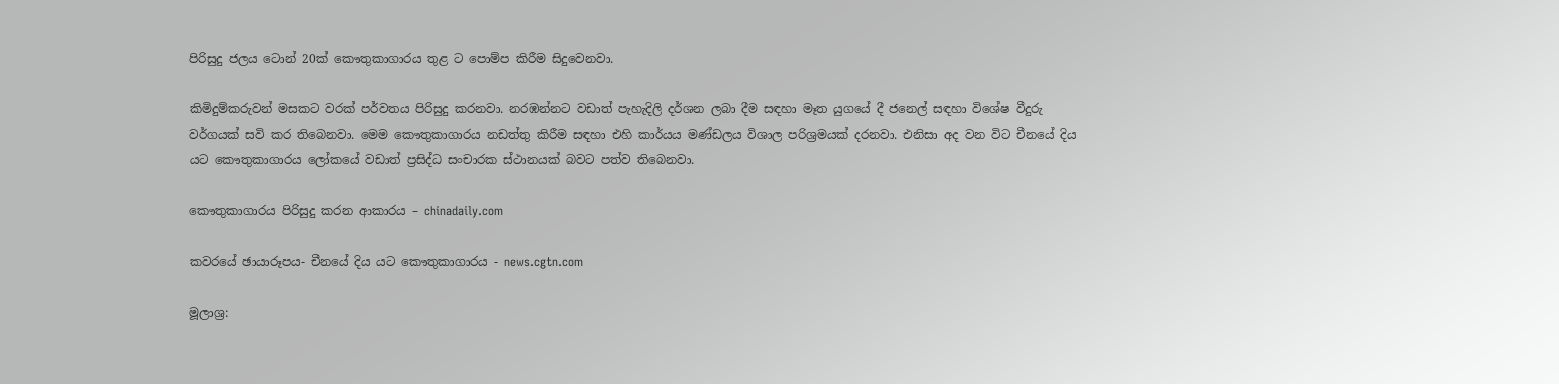පිරිසුදු ජලය ටොන් 20ක් කෞතුකාගාරය තුළ ට පොම්ප කිරීම සිදුවෙනවා.

කිමිදුම්කරුවන් මසකට වරක් පර්වතය පිරිසුදු කරනවා. නරඹන්නට වඩාත් පැහැදිලි දර්ශන ලබා දීම සඳහා මෑත යුගයේ දී ජනෙල් සඳහා විශේෂ වීදුරු වර්ගයක් සවි කර තිබෙනවා. මෙම කෞතුකාගාරය නඩත්තු කිරීම සඳහා එහි කාර්යය මණ්ඩලය විශාල පරිශ්‍රමයක් දරනවා. එනිසා අද වන විට චීනයේ දිය යට කෞතුකාගාරය ලෝකයේ වඩාත් ප්‍රසිද්ධ සංචාරක ස්ථානයක් බවට පත්ව තිබෙනවා.

කෞතුකාගාරය පිරිසුදු කරන ආකාරය – chinadaily.com

කවරයේ ඡායාරූපය- චීනයේ දිය යට කෞතුකාගාරය - news.cgtn.com

මූලාශ්‍ර: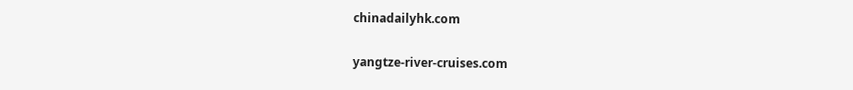chinadailyhk.com

yangtze-river-cruises.com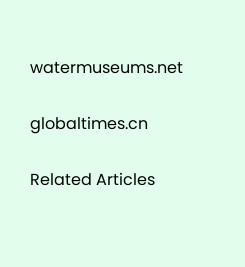watermuseums.net

globaltimes.cn

Related Articles